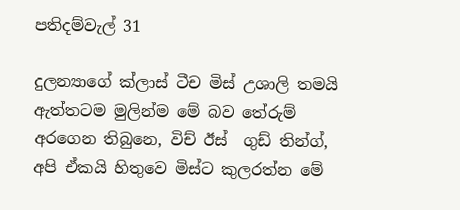පතිදම්වැල් 31

දුලන්‍යාගේ ක්ලාස් ටීච මිස් උශාලි තමයි ඇත්තටම මුලින්ම මේ බව තේරුම් අරගෙන තිබුනෙ, විච් ඊස්  ගුඩ් තින්ග්, අපි ඒකයි හිතුවෙ මිස්ට කුලරත්න මේ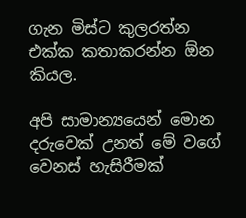ගැන මිස්ට කුලරත්න එක්ක කතාකරන්න ඕන කියල.

අපි සාමාන්‍යයෙන් මොන දරුවෙක් උනත් මේ වගේ වෙනස් හැසිරීමක්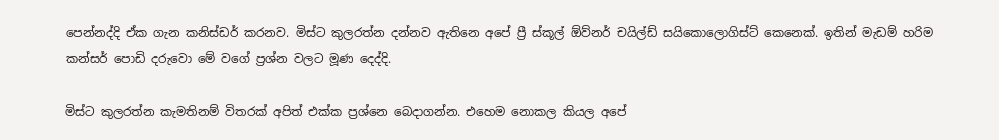පෙන්නද්දි ඒක ගැන කනිස්ඩර් කරනව. මිස්ට කුලරත්න දන්නව ඇතිනෙ අපේ ප්‍රී ස්කූල් ඕව්නර් චයිල්ඩ් සයිකොලොගිස්ට් කෙනෙක්. ඉතින් මැඩම් හරිම කන්සර් පොඩි දරුවො මේ වගේ ප්‍රශ්න වලට මූණ දෙද්දි.

මිස්ට කුලරත්න කැමතිනම් විතරක් අපිත් එක්ක ප්‍රශ්නෙ බෙදාගන්න. එහෙම නොකල කියල අපේ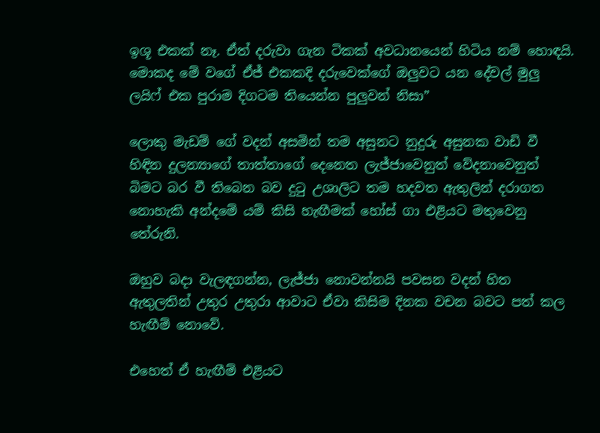ඉශූ එකක් නෑ. ඒත් දරුවා ගැන ටිකක් අවධානයෙන් හිටිය නම් හොඳයි. මොකද මේ වගේ ඒජ් එකකදි දරුවෙක්ගේ ඔලුවට යන දේවල් මුලු ලයිෆ් එක පුරාම දිගටම තියෙන්න පුලුවන් නිසා”

ලොකු මැඩම් ගේ වදන් අසමින් තම අසුනට නුදුරු අසුනක වාඩි වී හිඳින දුලන්‍යාගේ තාත්තාගේ දෙනෙත ලැජ්ජාවෙනුත් වේදනාවෙනුත් බිමට බර වී තිබෙන බව දුටු උශාලිට තම හදවත ඇතුලින් දරාගත නොහැකි අන්දමේ යම් කිසි හැඟීමක් හෝස් ගා එළියට මතුවෙනු තේරුනි.

ඔහුව බදා වැලඳගන්න, ලැජ්ජා නොවන්නයි පවසන වදන් හිත ඇතුලතින් උතුර උතුරා ආවාට ඒවා කිසිම දිනක වචන බවට පත් කල හැඟීම් නොවේ.

එහෙත් ඒ හැඟීම් එළියට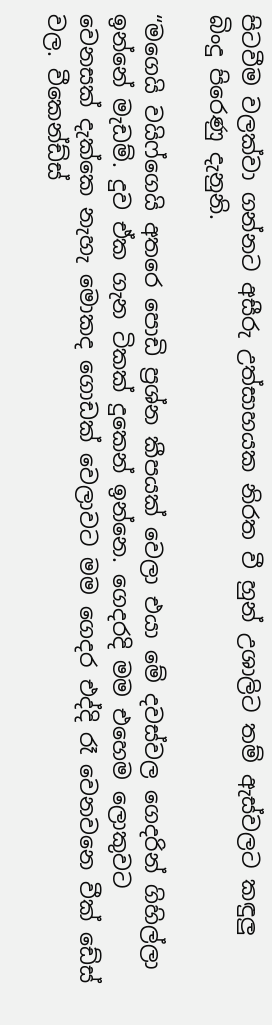පිටවීම වලක්වා ගන්නට අසීරු උත්සාහයක නිරත වී හුන් උශාලිට තම් ඇස්වලට කඳුලු බිංදු පිරෙණු දැනුනි.

“මගෙයි වයිෆ්ගෙයි අතරෙ පොඩි ප්‍රශ්න කීපයක් වෙලා එයා මේ දවස්වල ගෙදරින් ගිහිල්ලා ඉන්නේ මැඩම්. දුව ඒක ගැන ටිකක් දුකෙන් ඉන්නෙ. ගෙදරදි මම එහෙම ලොකුවට වෙනසක් දැක්කෙ නැහැ මොකද ගොඩක් වෙලාවට මම ගෙදර එද්දි රෑ වෙනවනෙ වීක් ඩේස් වල. වීකෙන්ඩ්ස්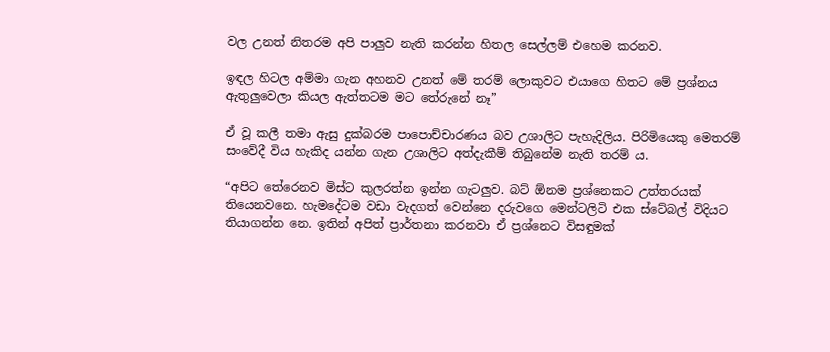වල උනත් නිතරම අපි පාලුව නැති කරන්න හිතල සෙල්ලම් එහෙම කරනව.

ඉඳල හිටල අම්මා ගැන අහනව උනත් මේ තරම් ලොකුවට එයාගෙ හිතට මේ ප්‍රශ්නය ඇතුලුවෙලා කියල ඇත්තටම මට තේරුනේ නෑ”

ඒ වූ කලී තමා ඇසු දුක්බරම පාපොච්චාරණය බව උශාලිට පැහැදිලිය. පිරිමියෙකු මෙතරම් සංවේදී විය හැකිද යන්න ගැන උශාලිට අත්දැකීම් තිබුනේම නැති තරම් ය.

“අපිට තේරෙනව මිස්ට කුලරත්න ඉන්න ගැටලුව. බට් ඕනම ප්‍රශ්නෙකට උත්තරයක් තියෙනවනෙ. හැමදේටම වඩා වැදගත් වෙන්නෙ දරුවගෙ මෙන්ටලිටි එක ස්ටේබල් විදියට තියාගන්න නෙ. ඉතින් අපිත් ප්‍රාර්තනා කරනවා ඒ ප්‍රශ්නෙට විසඳුමක්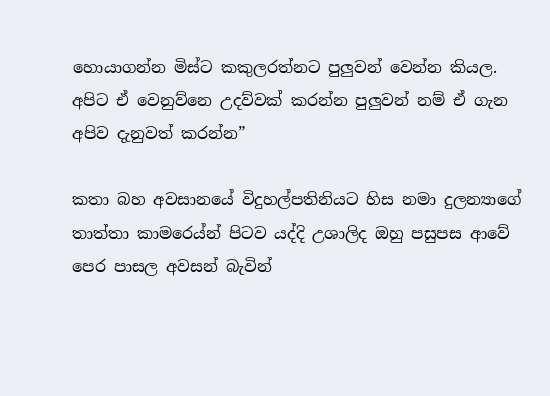හොයාගන්න මිස්ට කකුලරත්නට පුලුවන් වෙන්න කියල. අපිට ඒ වෙනුව්නෙ උදව්වක් කරන්න පුලුවන් නම් ඒ ගැන අපිව දැනුවත් කරන්න”

කතා බහ අවසානයේ විදුහල්පතිනියට හිස නමා දුලන්‍යාගේ තාත්තා කාමරෙය්න් පිටව යද්දි උශාලිද ඔහු පසුපස ආවේ පෙර පාසල අවසන් බැවින්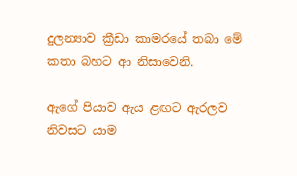දුලන්‍යාව ක්‍රීඩා කාමරයේ තබා මේ කතා බහට ආ නිසාවෙනි.

ඇගේ පියාව ඇය ළඟට ඇරලව නිවසට යාම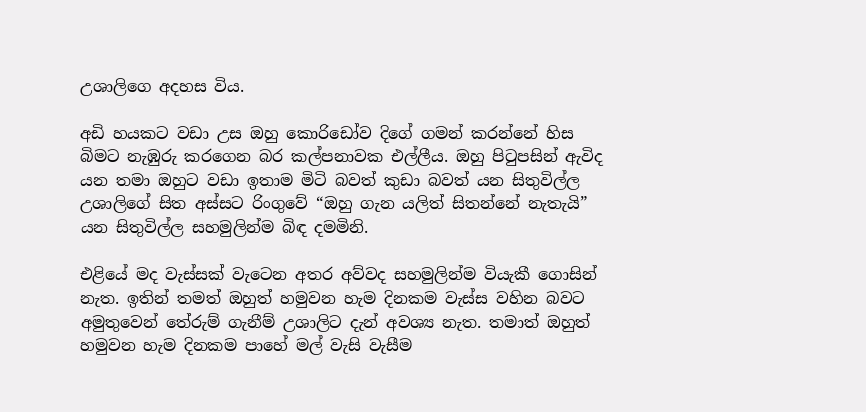උශාලිගෙ අදහස විය.

අඩි හයකට වඩා උස ඔහු කොරිඩෝව දිගේ ගමන් කරන්නේ හිස බිමට නැඹුරු කරගෙන බර කල්පනාවක එල්ලීය. ඔහු පිටුපසින් ඇවිද යන තමා ඔහුට වඩා ඉතාම මිටි බවත් කුඩා බවත් යන සිතුවිල්ල උශාලිගේ සිත අස්සට රිංගුවේ “ඔහු ගැන යලිත් සිතන්නේ නැතැයි” යන සිතුවිල්ල සහමුලින්ම බිඳ දමමිනි.

එළියේ මද වැස්සක් වැටෙන අතර අව්වද සහමුලින්ම වියැකී ගොසින් නැත. ඉතින් තමත් ඔහුත් හමුවන හැම දිනකම වැස්ස වහින බවට අමුතුවෙන් තේරුම් ගැනීම් උශාලිට දැන් අවශ්‍ය නැත. තමාත් ඔහුත් හමුවන හැම දිනකම පාහේ මල් වැසි වැසීම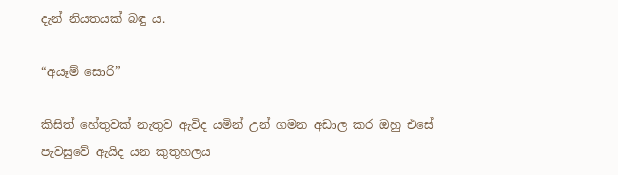දැන් නියතයක් බඳු ය.

“අයෑම් සොරි”

කිසිත් හේතුවක් නැතුව ඇවිද යමින් උන් ගමන අඩාල කර ඔහු එසේ පැවසුවේ ඇයිද යන කුතුහලය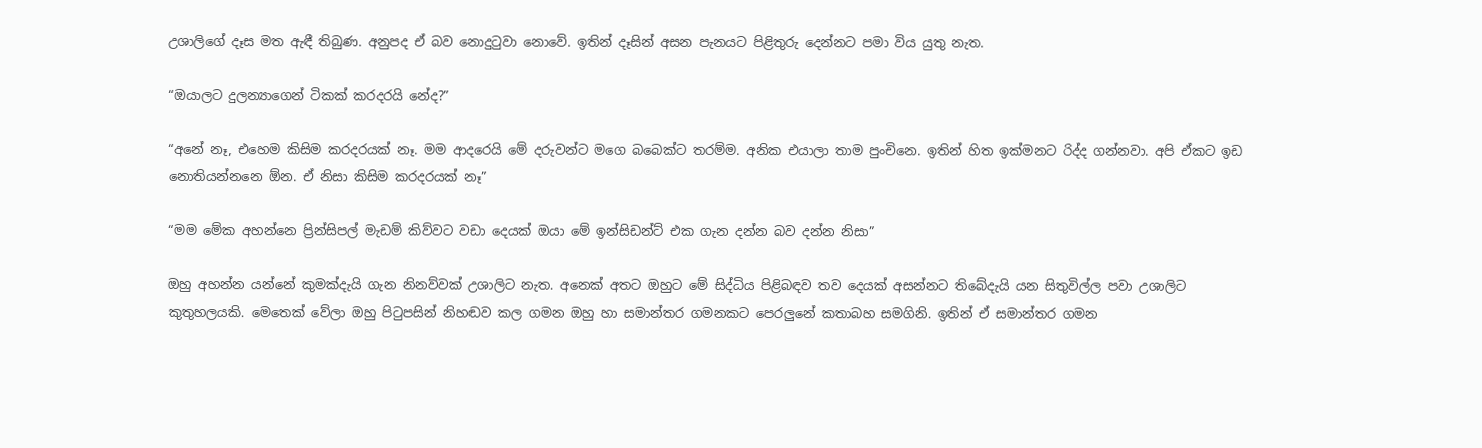උශාලිගේ දෑස මත ඇඳී තිබුණ. අනුපද ඒ බව නොදුටුවා නොවේ. ඉතින් දෑසින් අසන පැනයට පිළිතුරු දෙන්නට පමා විය යුතු නැත.

“ඔයාලට දුලන්‍යාගෙන් ටිකක් කරදරයි නේද?”

“අනේ නෑ, එහෙම කිසිම කරදරයක් නෑ. මම ආදරෙයි මේ දරුවන්ට මගෙ බබෙක්ට තරම්ම. අනික එයාලා තාම පුංචිනෙ. ඉතින් හිත ඉක්මනට රිද්ද ගන්නවා. අපි ඒකට ඉඩ නොතියන්නනෙ ඕන. ඒ නිසා කිසිම කරදරයක් නෑ”

“මම මේක අහන්නෙ ප්‍රින්සිපල් මැඩම් කිව්වට වඩා දෙයක් ඔයා මේ ඉන්සිඩන්ට් එක ගැන දන්න බව දන්න නිසා”

ඔහු අහන්න යන්නේ කුමක්දැයි ගැන නිනව්වක් උශාලිට නැත. අනෙක් අතට ඔහුට මේ සිද්ධිය පිළිබඳව තව දෙයක් අසන්නට තිබේදැයි යන සිතුවිල්ල පවා උශාලිට කුතුහලයකි. මෙතෙක් වේලා ඔහු පිටුපසින් නිහඬව කල ගමන ඔහු හා සමාන්තර ගමනකට පෙරලුනේ කතාබහ සමගිනි. ඉතින් ඒ සමාන්තර ගමන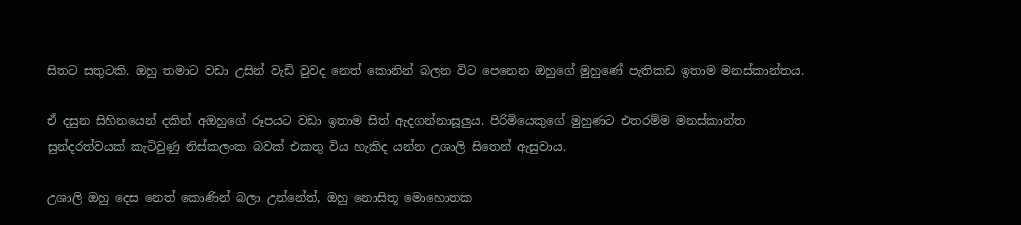සිතට සතුටකි. ඔහු තමාට වඩා උසින් වැඩි වුවද නෙත් කොනින් බලන විට පෙනෙන ඔහුගේ මුහුණේ පැතිකඩ ඉතාම මනස්කාන්තය.

ඒ දසුන සිහිනයෙන් දකින් අඔහුගේ රූපයට වඩා ඉතාම සිත් ඇදගන්නාසූලුය. පිරිමියෙකුගේ මුහුණට එතරම්ම මනස්කාන්ත සුන්දරත්වයක් කැටිවුණු නිස්කලංක බවක් එකතු විය හැකිද යන්න උශාලි සිතෙන් ඇසුවාය.

උශාලි ඔහු දෙස නෙත් කොණින් බලා උන්නේත්, ඔහු නොසිතූ මොහොතක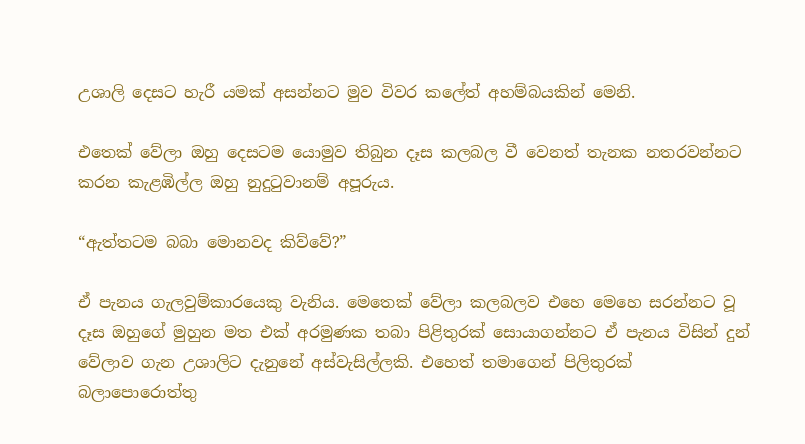උශාලි දෙසට හැරී යමක් අසන්නට මුව විවර කලේත් අහම්බයකින් මෙනි.

එතෙක් වේලා ඔහු දෙසටම යොමුව තිබුන දෑස කලබල වී වෙනත් තැනක නතරවන්නට කරන කැළඹිල්ල ඔහු නුදුටුවානම් අපූරුය.

“ඇත්තටම බබා මොනවද කිව්වේ?”

ඒ පැනය ගැලවුම්කාරයෙකු වැනිය. මෙතෙක් වේලා කලබලව එහෙ මෙහෙ සරන්නට වූ දෑස ඔහුගේ මුහුන මත එක් අරමුණක තබා පිළිතුරක් සොයාගන්නට ඒ පැනය විසින් දුන් වේලාව ගැන උශාලිට දැනුනේ අස්වැසිල්ලකි. එහෙත් තමාගෙන් පිලිතුරක් බලාපොරොත්තු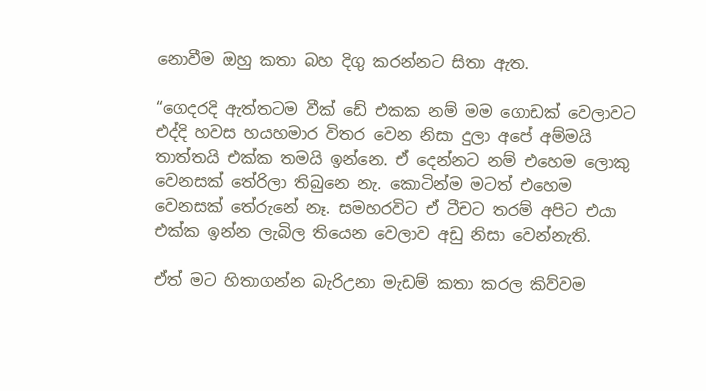නොවීම ඔහු කතා බහ දිගු කරන්නට සිතා ඇත.

“ගෙදරදි ඇත්තටම වීක් ඩේ එකක නම් මම ගොඩක් වෙලාවට එද්දි හවස හයහමාර විතර වෙන නිසා දුලා අපේ අම්මයි තාත්තයි එක්ක තමයි ඉන්නෙ. ඒ දෙන්නට නම් එහෙම ලොකු වෙනසක් තේරිලා තිබුනෙ නැ. කොටින්ම මටත් එහෙම වෙනසක් තේරුනේ නෑ. සමහරවිට ඒ ටීචට තරම් අපිට එයා එක්ක ඉන්න ලැබිල තියෙන වෙලාව අඩු නිසා වෙන්නැති.

ඒත් මට හිතාගන්න බැරිඋනා මැඩම් කතා කරල කිව්වම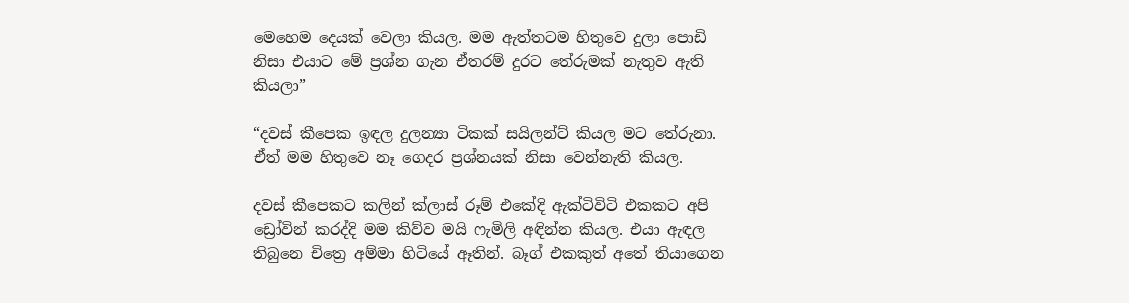මෙහෙම දෙයක් වෙලා කියල. මම ඇත්තටම හිතුවෙ දුලා පොඩි නිසා එයාට මේ ප්‍රශ්න ගැන ඒතරම් දුරට තේරුමක් නැතුව ඇති කියලා”

“දවස් කීපෙක ඉඳල දුලන්‍යා ටිකක් සයිලන්ට් කියල මට තේරුනා. ඒත් මම හිතුවෙ නෑ ගෙදර ප්‍රශ්නයක් නිසා වෙන්නැති කියල.

දවස් කීපෙකට කලින් ක්ලාස් රූම් එකේදි ඇක්ටිවිටි එකකට අපි ඩ්‍රෝවින් කරද්දි මම කිව්ව මයි ෆැමිලි අඳින්න කියල. එයා ඇඳල තිබුනෙ චිත්‍රෙ අම්මා හිටියේ ඈතින්. බෑග් එකකුත් අතේ තියාගෙන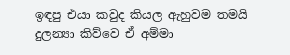ඉඳපු එයා කවුද කියල ඇහුවම තමයි දුලන්‍යා කිව්වෙ ඒ අම්මා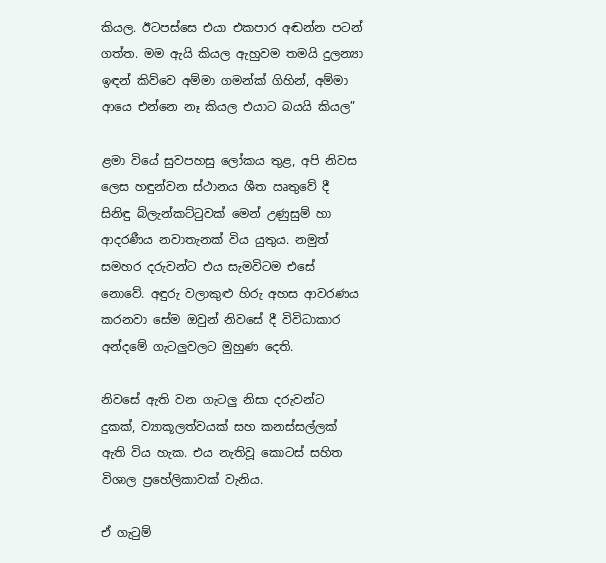කියල. ඊටපස්සෙ එයා එකපාර අඬන්න පටන් ගත්ත. මම ඇයි කියල ඇහුවම තමයි දුලන්‍යා ඉඳන් කිව්වෙ අම්මා ගමන්ක් ගිහින්, අම්මා ආයෙ එන්නෙ නෑ කියල එයාට බයයි කියල”

ළමා වියේ සුවපහසු ලෝකය තුළ, අපි නිවස ලෙස හඳුන්වන ස්ථානය ශීත ඍතුවේ දී සිනිඳු බ්ලැන්කට්ටුවක් මෙන් උණුසුම් හා ආදරණීය නවාතැනක් විය යුතුය. නමුත් සමහර දරුවන්ට එය සැමවිටම එසේ නොවේ. අඳුරු වලාකුළු හිරු අහස ආවරණය කරනවා සේම ඔවුන් නිවසේ දී විවිධාකාර අන්දමේ ගැටලුවලට මුහුණ දෙති.

නිවසේ ඇති වන ගැටලු නිසා දරුවන්ට දුකක්, ව්‍යාකූලත්වයක් සහ කනස්සල්ලක් ඇති විය හැක. එය නැතිවූ කොටස් සහිත විශාල ප්‍රහේලිකාවක් වැනිය.

ඒ ගැටුම්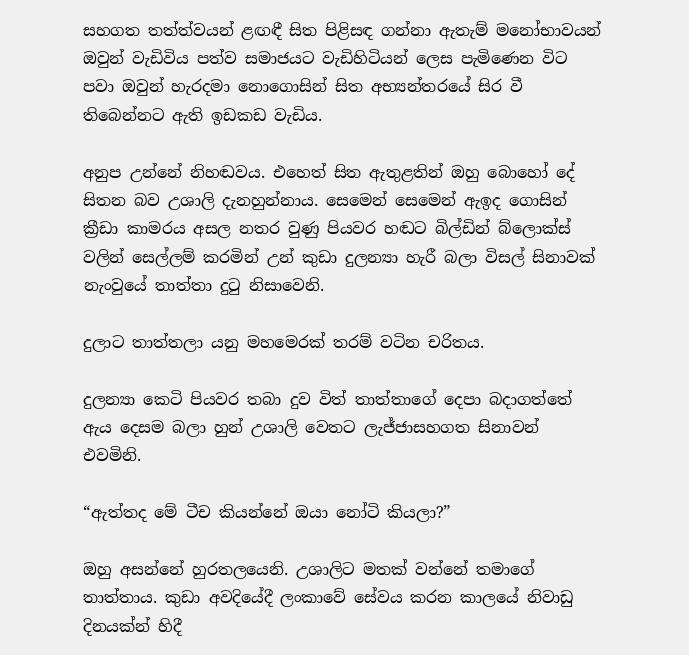සහගත තත්ත්වයන් ළඟඳී සිත පිළිසඳ ගන්නා ඇතැම් මනෝභාවයන් ඔවුන් වැඩිවිය පත්ව සමාජයට වැඩිහිටියන් ලෙස පැමිණෙන විට පවා ඔවුන් හැරදමා නොගොසින් සිත අභ්‍යන්තරයේ සිර වී තිබෙන්නට ඇති ඉඩකඩ වැඩිය.

අනුප උන්නේ නිහඬවය. එහෙත් සිත ඇතුළතින් ඔහු බොහෝ දේ සිතන බව උශාලි දැනහුන්නාය. සෙමෙන් සෙමෙන් ඇඉද ගොසින් ක්‍රීඩා කාමරය අසල නතර වුණු පියවර හඬට බිල්ඩින් බ්ලොක්ස් වලින් සෙල්ලම් කරමින් උන් කුඩා දුලන්‍යා හැරී බලා විසල් සිනාවක් නැංවුයේ තාත්තා දුටු නිසාවෙනි.

දුලාට තාත්තලා යනු මහමෙරක් තරම් වටින චරිතය.

දුලන්‍යා කෙටි පියවර තබා දුව විත් තාත්තාගේ දෙපා බදාගත්තේ ඇය දෙසම බලා හුන් උශාලි වෙතට ලැජ්ජාසහගත සිනාවන් එවමිනි.

“ඇත්තද මේ ටීච කියන්නේ ඔයා නෝටි කියලා?”

ඔහු අසන්නේ හුරතලයෙනි. උශාලිට මතක් වන්නේ තමාගේ තාත්තාය. කුඩා අවදියේදී ලංකාවේ සේවය කරන කාලයේ නිවාඩු දිනයක්න් හිදී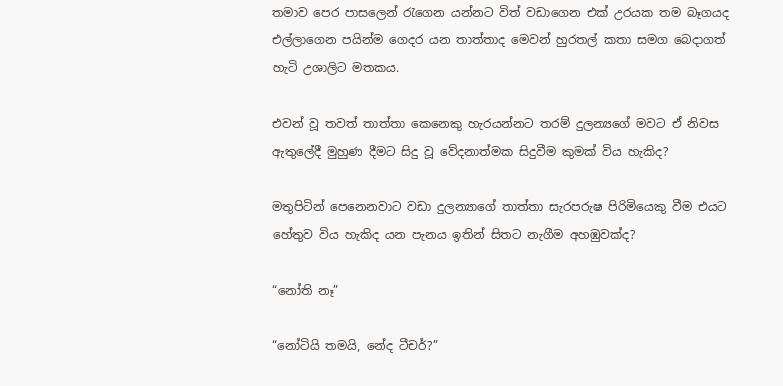තමාව පෙර පාසලෙන් රැගෙන යන්නට විත් වඩාගෙන එක් උරයක තම බෑගයද එල්ලාගෙන පයින්ම ගෙදර යන තාත්තාද මෙවන් හුරතල් කතා සමග බෙදාගත් හැටි උශාලිට මතකය.

එවන් වූ තවත් තාත්තා කෙනෙකු හැරයන්නට තරම් දුලන්‍යගේ මවට ඒ නිවස ඇතුලේදී මුහුණ දීමට සිදු වූ වේදනාත්මක සිදුවීම කුමක් විය හැකිද?

මතුපිටින් පෙනෙනවාට වඩා දුලන්‍යාගේ තාත්තා සැරපරුෂ පිරිමියෙකු වීම එයට හේතුව විය හැකිද යන පැනය ඉතින් සිතට නැගීම අහඹුවක්ද?

“නෝති නෑ”

“නෝටියි තමයි, නේද ටීචර්?”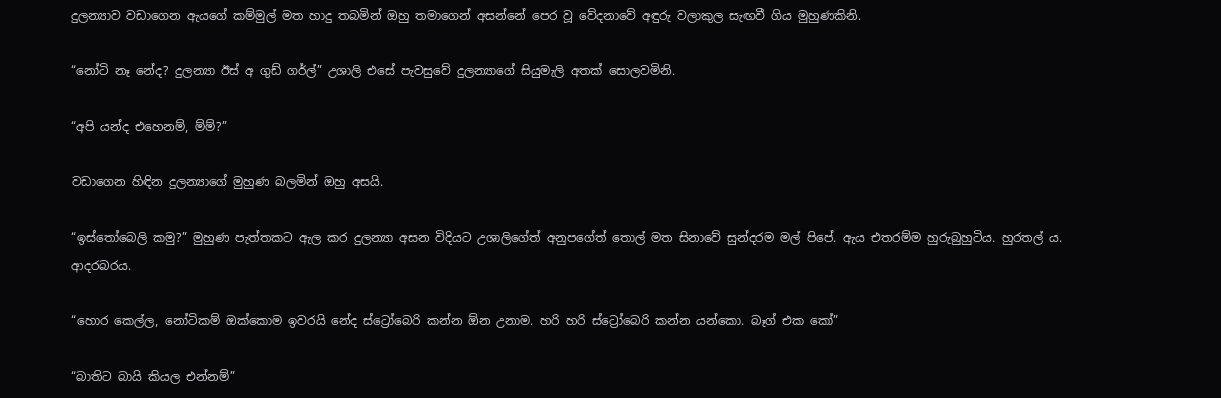දුලන්‍යාව වඩාගෙන ඇයගේ කම්මුල් මත හාදු තබමින් ඔහු තමාගෙන් අසන්නේ පෙර වූ වේදනාවේ අඳුරු වලාකුල සැඟවී ගිය මුහුණකිනි.

“නෝටි නෑ නේද? දුලන්‍යා ඊස් අ ගුඩ් ගර්ල්” උශාලි එසේ පැවසුවේ දුලන්‍යාගේ සියුමැලි අතක් සොලවමිනි.

“අපි යන්ද එහෙනම්, ම්ම්?”

වඩාගෙන හිඳින දුලන්‍යාගේ මුහුණ බලමින් ඔහු අසයි.

“ඉස්තෝබෙලි කමු?” මුහුණ පැත්තකට ඇල කර දුලන්‍යා අසන විදියට උශාලිගේත් අනුපගේත් තොල් මත සිනාවේ සුන්දරම මල් පිපේ. ඇය එතරම්ම හුරුබුහුටිය. හුරතල්‍ ය. ආදරබරය.

“හොර කෙල්ල, නෝටිකම් ඔක්කොම ඉවරයි නේද ස්ට්‍රෝබෙරි කන්න ඕන උනාම. හරි හරි ස්ට්‍රෝබෙරි කන්න යන්කො. බෑග් එක කෝ”

“බාතිට බායි කියල එන්නම්”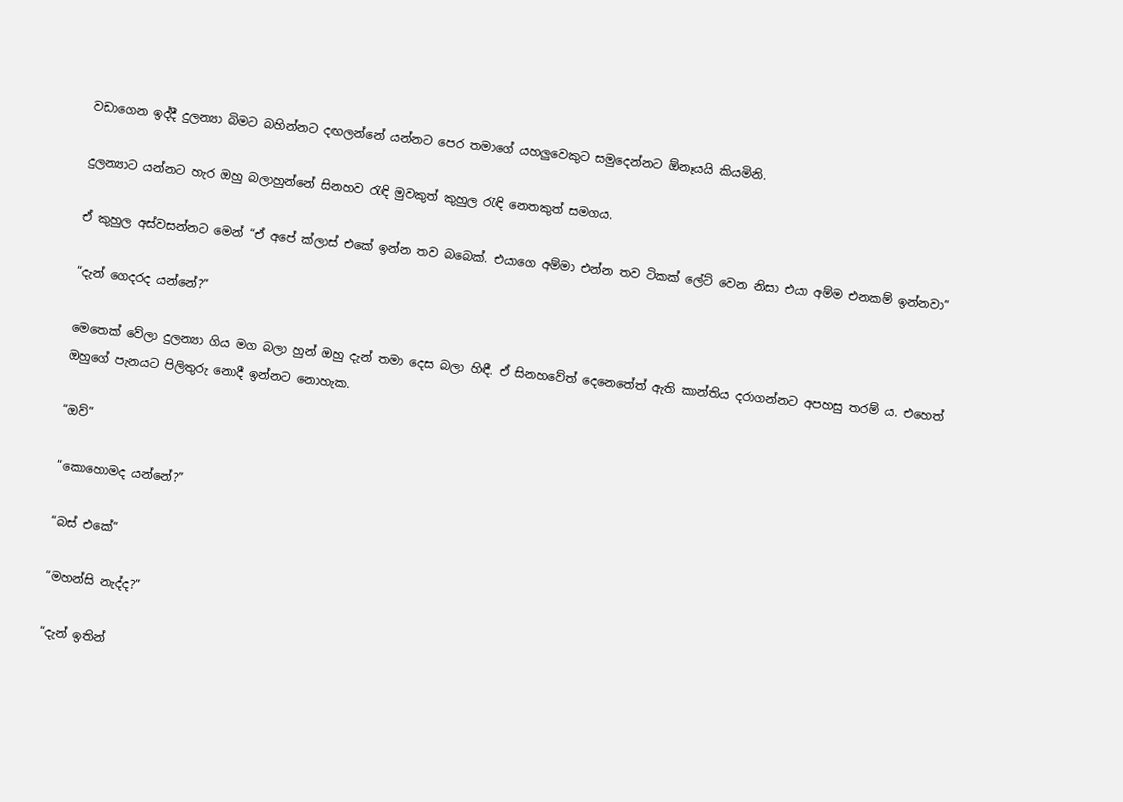වඩාගෙන ඉද්දී දුලන්‍යා බිමට බහින්නට දඟලන්නේ යන්නට පෙර තමාගේ යහලුවෙකුට සමුදෙන්නට ඕනෑයයි කියමිනි.

දුලන්‍යාට යන්නට හැර ඔහු බලාහුන්නේ සිනහව රැඳි මුවකුත් කුහුල රැඳි නෙතකුත් සමගය.

ඒ කුහුල අස්වසන්නට මෙන් “ඒ අපේ ක්ලාස් එකේ ඉන්න තව බබෙක්. එයාගෙ අම්මා එන්න තව ටිකක් ලේට් වෙන නිසා එයා අම්ම එනකම් ඉන්නවා”

“දැන් ගෙදරද යන්නේ?”

මෙතෙක් වේලා දුලන්‍යා ගිය මග බලා හුන් ඔහු දැන් තමා දෙස බලා හිඳී. ඒ සිනහවේත් දෙනෙතේත් ඇති කාන්තිය දරාගන්නට අපහසු තරම් ය. එහෙත් ඔහුගේ පැනයට පිලිතුරු නොදී ඉන්නට නොහැක.

“ඔව්”

“කොහොමද යන්නේ?”

“බස් එකේ”

“මහන්සි නැද්ද?”

“දැන් ඉතින්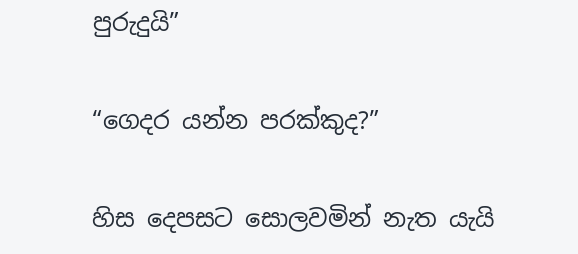පුරුදුයි”

“ගෙදර යන්න පරක්කුද?”

හිස දෙපසට සොලවමින් නැත යැයි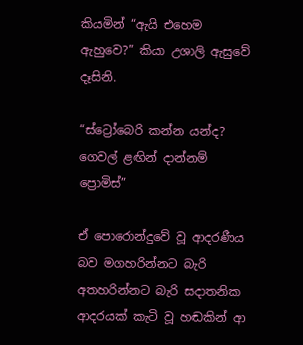කියමින් “ඇයි එහෙම ඇහුවෙ?” කියා උශාලි ඇසුවේ දෑසිනි.

“ස්ට්‍රෝබෙරි කන්න යන්ද? ගෙවල් ළඟින් දාන්නම් ප්‍රොමිස්”

ඒ පොරොන්දුවේ වූ ආදරණීය බව මගහරින්නට බැරි අතහරින්නට බැරි සදාතනික ආදරයක් කැටි වූ හඬකින් ආ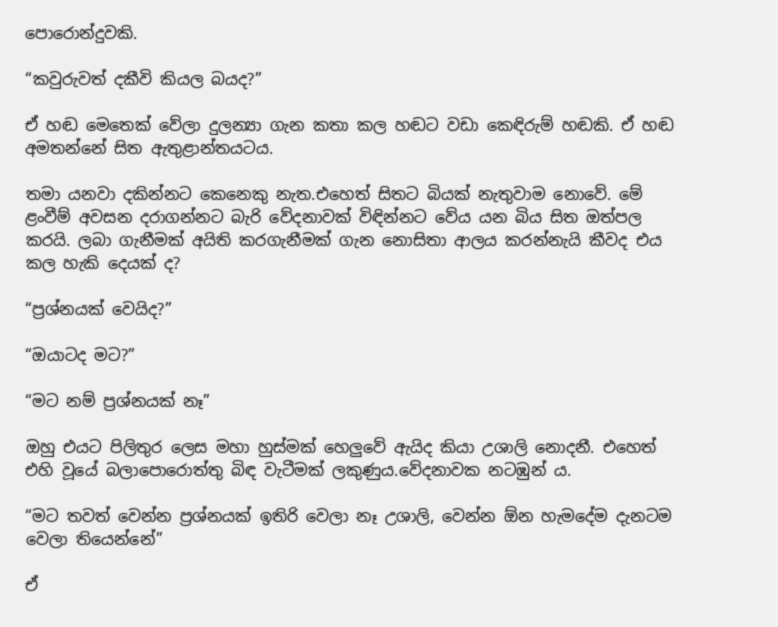පොරොන්දුවකි.

“කවුරුවත් දකීවි කියල බයද?”

ඒ හඬ මෙතෙක් වේලා දුලන්‍යා ගැන කතා කල හඬට වඩා කෙඳිරුම් හඬකි. ඒ හඬ අමතන්නේ සිත ඇතුළාන්තයටය.

තමා යනවා දකින්නට කෙනෙකු නැත.එහෙත් සිතට බියක් නැතුවාම නොවේ. මේ ළංවීම් අවසන දරාගන්නට බැරි වේදනාවක් විඳින්නට වේය යන බිය සිත ඔත්පල කරයි. ලබා ගැනීමක් අයිති කරගැනීමක් ගැන නොසිතා ආලය කරන්නැයි කීවද එය කල හැකි දෙයක් ද?

“ප්‍රශ්නයක් වෙයිද?”

“ඔයාටද මට?”

“මට නම් ප්‍රශ්නයක් නෑ”

ඔහු එයට පිලිතුර ලෙස මහා හුස්මක් හෙලුවේ ඇයිද කියා උශාලි නොදනී. එහෙත් එහි වූයේ බලාපොරොත්තු බිඳ වැටීමක් ලකුණුය.වේදනාවක නටඹුන් ය.

“මට තවත් වෙන්න ප්‍රශ්නයක් ඉතිරි වෙලා නෑ උශාලි, වෙන්න ඕන හැමදේම දැනටම වෙලා තියෙන්නේ”

ඒ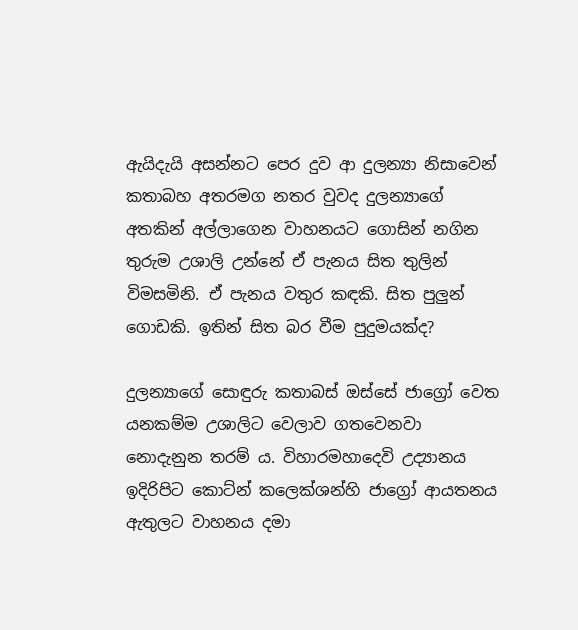ඇයිදැයි අසන්නට පෙර දුව ආ දුලන්‍යා නිසාවෙන් කතාබහ අතරමග නතර වුවද දුලන්‍යාගේ අතකින් අල්ලාගෙන වාහනයට ගොසින් නගින තුරුම උශාලි උන්නේ ඒ පැනය සිත තුලින් විමසමිනි. ඒ පැනය වතුර කඳකි. සිත පුලුන් ගොඩකි. ඉතින් සිත බර වීම පුදුමයක්ද?

දුලන්‍යාගේ සොඳුරු කතාබස් ඔස්සේ ජාග්‍රෝ වෙත යනකම්ම උශාලිට වෙලාව ගතවෙනවා නොදැනුන තරම් ය. විහාරමහාදෙවි උද්‍යානය ඉදිරිපිට කොට්න් කලෙක්ශන්හි ජාග්‍රෝ ආයතනය ඇතුලට වාහනය දමා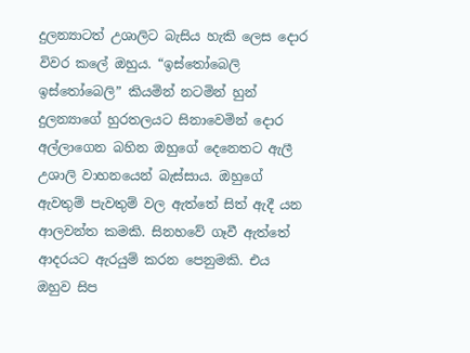දුලන්‍යාටත් උශාලිට බැසිය හැකි ලෙස දොර විවර කලේ ඔහුය. “ඉස්තෝබෙලි ඉස්තෝබෙලි” කියමින් නටමින් හුන් දුලන්‍යාගේ හුරතලයට සිනාවෙමින් දොර අල්ලාගෙන බහින ඔහුගේ දෙනෙතට ඇලී උශාලි වාහනයෙන් බැස්සාය. ඔහුගේ ඇවතුම් පැවතුම් වල ඇත්තේ සිත් ඇදී යන ආලවන්ත කමකි. සිනහවේ ගෑවී ඇත්තේ ආදරයට ඇරයුම් කරන පෙනුමකි. එය ඔහුව සිප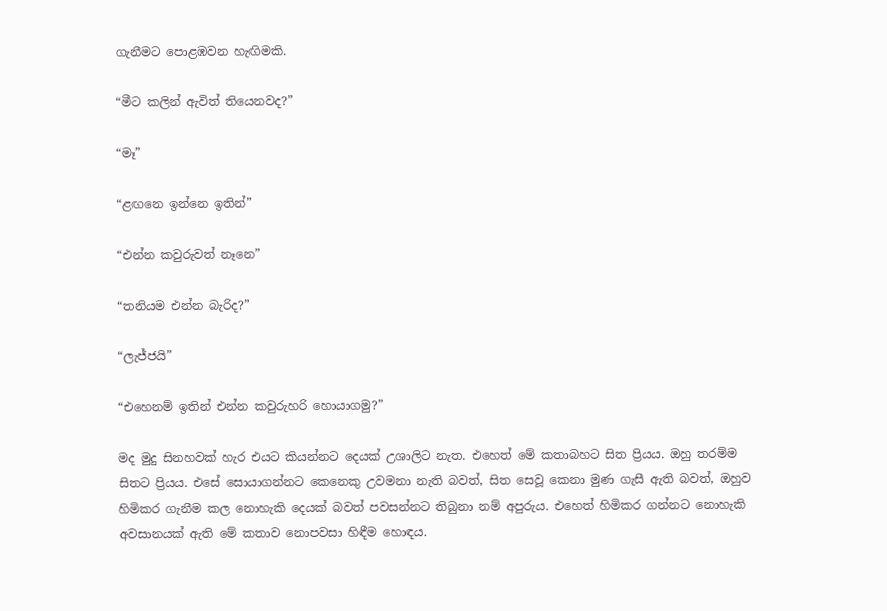ගැනීමට පොළඹවන හැඟිමකි.

“මීට කලින් ඇවිත් තියෙනවද?”

“මෑ”

“ළඟනෙ ඉන්නෙ ඉතින්”

“එන්න කවුරුවත් නෑනෙ”

“තනියම එන්න බැරිද?”

“ලැජ්ජයි”

“එහෙනම් ඉතින් එන්න කවුරුහරි හොයාගමු?”

මද මුදු සිනහවක් හැර එයට කියන්නට දෙයක් උශාලිට නැත. එහෙත් මේ කතාබහට සිත ප්‍රියය. ඔහු තරම්ම සිතට ප්‍රියය. එසේ සොයාගන්නට කෙනෙකු උවමනා නැති බවත්, සිත සෙවූ කෙනා මුණ ගැසී ඇති බවත්, ඔහුව හිමිකර ගැනීම කල නොහැකි දෙයක් බවත් පවසන්නට තිබුනා නම් අපුරුය. එහෙත් හිමිකර ගන්නට නොහැකි අවසානයක් ඇති මේ කතාව නොපවසා හිඳීම හොඳය.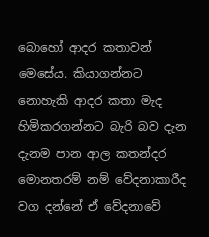බොහෝ ආදර කතාවන් මෙසේය. කියාගන්නට නොහැකි ආදර කතා මැද හිමිකරගන්නට බැරි බව දැන දැනම පාන ආල කතන්දර මොනතරම් නම් වේදනාකාරීද වග දන්නේ ඒ වේදනාවේ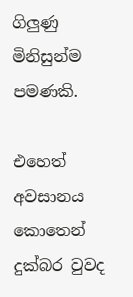ගිලුණු මිනිසුන්ම පමණකි.

එහෙත් අවසානය කොතෙන් දුක්බර වුවද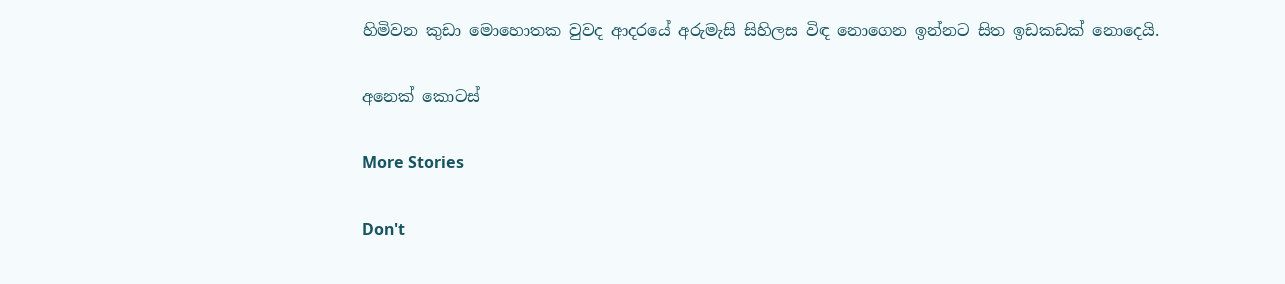හිමිවන කුඩා මොහොතක වුවද ආදරයේ අරුමැසි සිහිලස විඳ නොගෙන ඉන්නට සිත ඉඩකඩක් නොදෙයි.

අනෙක් කොටස්

More Stories

Don't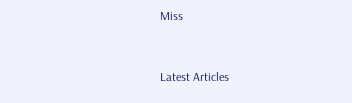Miss


Latest Articles